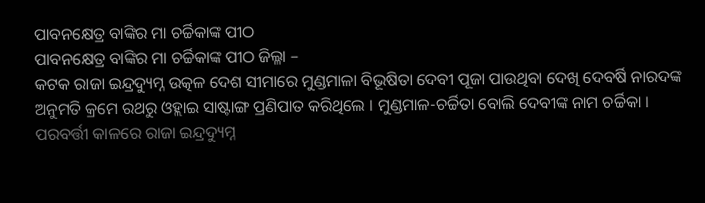ପାବନକ୍ଷେତ୍ର ବାଙ୍କିର ମା ଚର୍ଚ୍ଚିକାଙ୍କ ପୀଠ
ପାବନକ୍ଷେତ୍ର ବାଙ୍କିର ମା ଚର୍ଚ୍ଚିକାଙ୍କ ପୀଠ ଜିଲ୍ଳା –
କଟକ ରାଜା ଇନ୍ଦ୍ରଦ୍ୟୁମ୍ନ ଉତ୍କଳ ଦେଶ ସୀମାରେ ମୁଣ୍ଡମାଳା ବିଭୂଷିତା ଦେବୀ ପୂଜା ପାଉଥିବା ଦେଖି ଦେବର୍ଷି ନାରଦଙ୍କ ଅନୁମତି କ୍ରମେ ରଥରୁ ଓହ୍ଲାଇ ସାଷ୍ଟାଙ୍ଗ ପ୍ରଣିପାତ କରିଥିଲେ । ମୁଣ୍ଡମାଳ-ଚର୍ଚ୍ଚିତା ବୋଲି ଦେବୀଙ୍କ ନାମ ଚର୍ଚ୍ଚିକା । ପରବର୍ତ୍ତୀ କାଳରେ ରାଜା ଇନ୍ଦ୍ରଦ୍ୟୁମ୍ନ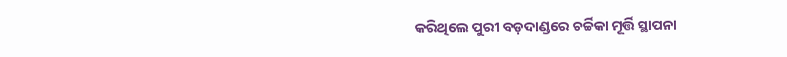କରିଥିଲେ ପୁରୀ ବଡ଼ଦାଣ୍ଡରେ ଚର୍ଚ୍ଚିକା ମୂର୍ତ୍ତି ସ୍ଥାପନା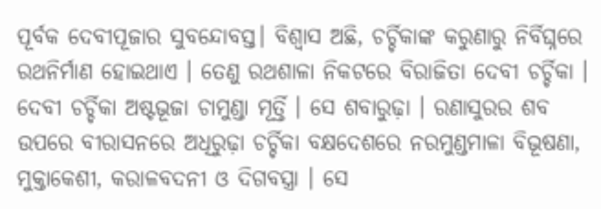ପୂର୍ବକ ଦେବୀପୂଜାର ସୁବନ୍ଦୋବସ୍ତ। ବିଶ୍ଵାସ ଅଛି, ଚର୍ଚ୍ଚିକାଙ୍କ କରୁଣାରୁ ନିର୍ବିଘ୍ନରେ ରଥନିର୍ମାଣ ହୋଇଥାଏ । ତେଣୁ ରଥଶାଳା ନିକଟରେ ବିରାଜିତା ଦେବୀ ଚର୍ଚ୍ଚିକା । ଦେବୀ ଚର୍ଚ୍ଚିକା ଅଷ୍ଟଭୂଜା ଚାମୁଣ୍ଡା ମୂର୍ତ୍ତି । ସେ ଶବାରୁଢ଼ା । ରଣାସୁରର ଶବ ଉପରେ ବୀରାସନରେ ଅଧିରୁଢ଼ା ଚର୍ଚ୍ଚିକା ବକ୍ଷଦେଶରେ ନରମୁଣ୍ଡମାଳା ବିଭୂଷଣା, ମୁକ୍ତାକେଶୀ, କରାଳବଦନୀ ଓ ଦିଗବସ୍ତ୍ରା । ସେ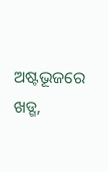ଅଷ୍ଟଭୂଜରେ ଖଡ୍ଗ,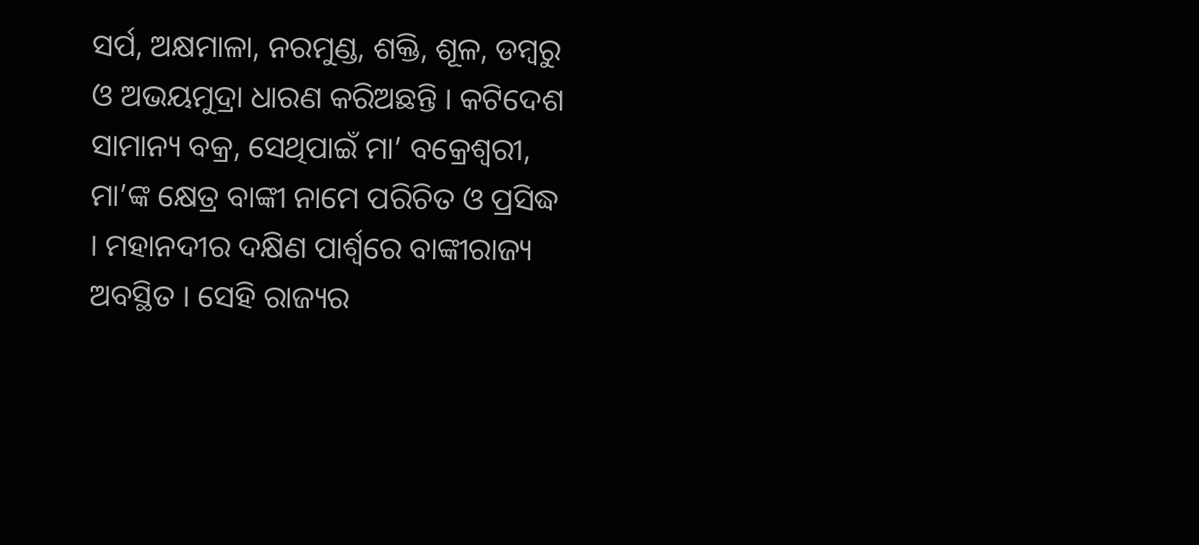ସର୍ପ, ଅକ୍ଷମାଳା, ନରମୁଣ୍ଡ, ଶକ୍ତି, ଶୂଳ, ଡମ୍ବରୁ ଓ ଅଭୟମୁଦ୍ରା ଧାରଣ କରିଅଛନ୍ତି । କଟିଦେଶ ସାମାନ୍ୟ ବକ୍ର, ସେଥିପାଇଁ ମା’ ବକ୍ରେଶ୍ୱରୀ, ମା’ଙ୍କ କ୍ଷେତ୍ର ବାଙ୍କୀ ନାମେ ପରିଚିତ ଓ ପ୍ରସିଦ୍ଧ । ମହାନଦୀର ଦକ୍ଷିଣ ପାର୍ଶ୍ଵରେ ବାଙ୍କୀରାଜ୍ୟ ଅବସ୍ଥିତ । ସେହି ରାଜ୍ୟର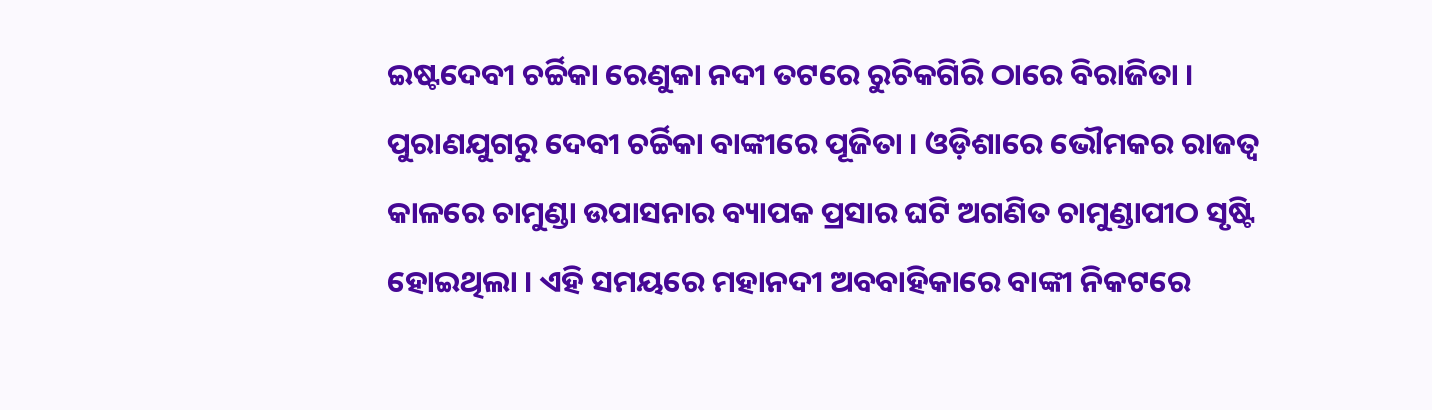ଇଷ୍ଟଦେବୀ ଚର୍ଚ୍ଚିକା ରେଣୁକା ନଦୀ ତଟରେ ରୁଚିକଗିରି ଠାରେ ବିରାଜିତା । ପୁରାଣଯୁଗରୁ ଦେବୀ ଚର୍ଚ୍ଚିକା ବାଙ୍କୀରେ ପୂଜିତା । ଓଡ଼ିଶାରେ ଭୌମକର ରାଜତ୍ଵ କାଳରେ ଚାମୁଣ୍ଡା ଉପାସନାର ବ୍ୟାପକ ପ୍ରସାର ଘଟି ଅଗଣିତ ଚାମୁଣ୍ଡାପୀଠ ସୃଷ୍ଟି ହୋଇଥିଲା । ଏହି ସମୟରେ ମହାନଦୀ ଅବବାହିକାରେ ବାଙ୍କୀ ନିକଟରେ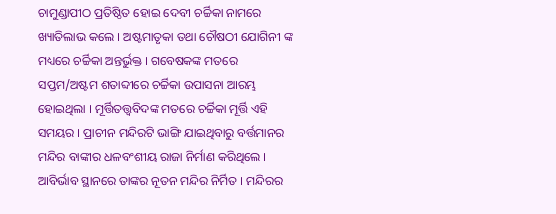ଚାମୁଣ୍ଡାପୀଠ ପ୍ରତିଷ୍ଠିତ ହୋଇ ଦେବୀ ଚର୍ଚ୍ଚିକା ନାମରେ ଖ୍ୟାତିଲାଭ କଲେ । ଅଷ୍ଟମାତୃକା ତଥା ଚୌଷଠୀ ଯୋଗିନୀ ଙ୍କ ମଧ୍ୟରେ ଚର୍ଚ୍ଚିକା ଅନ୍ତର୍ଭୁକ୍ତ । ଗବେଷକଙ୍କ ମତରେ ସପ୍ତମ/ଅଷ୍ଟମ ଶତାବ୍ଦୀରେ ଚର୍ଚ୍ଚିକା ଉପାସନା ଆରମ୍ଭ ହୋଇଥିଲା । ମୂର୍ତ୍ତିତତ୍ତ୍ଵବିଦଙ୍କ ମତରେ ଚର୍ଚ୍ଚିକା ମୂର୍ତ୍ତି ଏହି ସମୟର । ପ୍ରାଚୀନ ମନ୍ଦିରଟି ଭାଙ୍ଗି ଯାଇଥିବାରୁ ବର୍ତ୍ତମାନର ମନ୍ଦିର ବାଙ୍କୀର ଧଳବଂଶୀୟ ରାଜା ନିର୍ମାଣ କରିଥିଲେ । ଆବିର୍ଭାବ ସ୍ଥାନରେ ତାଙ୍କର ନୂତନ ମନ୍ଦିର ନିର୍ମିତ । ମନ୍ଦିରର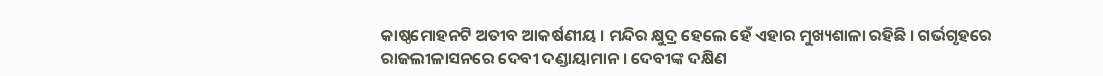କାଷ୍ଠମୋହନଟି ଅତୀବ ଆକର୍ଷଣୀୟ । ମନ୍ଦିର କ୍ଷୁଦ୍ର ହେଲେ ହେଁ ଏହାର ମୁଖ୍ୟଶାଳା ରହିଛି । ଗର୍ଭଗୃହରେ ରାଜଲୀଳାସନରେ ଦେବୀ ଦଣ୍ଡାୟାମାନ । ଦେବୀଙ୍କ ଦକ୍ଷିଣ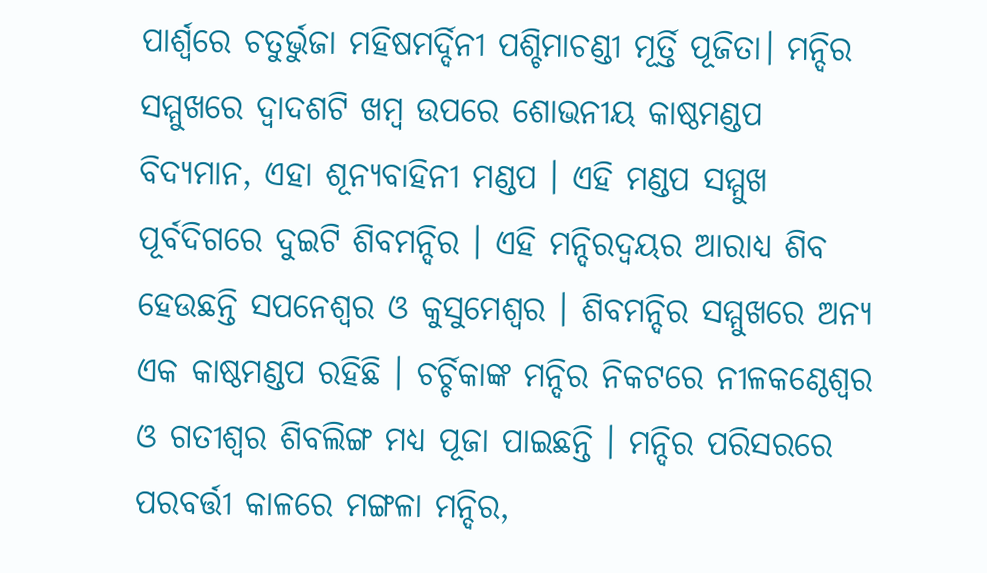ପାର୍ଶ୍ଵରେ ଚତୁର୍ଭୁଜା ମହିଷମର୍ଦ୍ଦିନୀ ପଶ୍ଚିମାଚଣ୍ଡୀ ମୂର୍ତ୍ତି ପୂଜିତା। ମନ୍ଦିର ସମ୍ମୁଖରେ ଦ୍ଵାଦଶଟି ଖମ୍ବ ଉପରେ ଶୋଭନୀୟ କାଷ୍ଠମଣ୍ଡପ ବିଦ୍ୟମାନ, ଏହା ଶୂନ୍ୟବାହିନୀ ମଣ୍ଡପ । ଏହି ମଣ୍ଡପ ସମ୍ମୁଖ ପୂର୍ବଦିଗରେ ଦୁଇଟି ଶିବମନ୍ଦିର । ଏହି ମନ୍ଦିରଦ୍ଵୟର ଆରାଧ୍ୟ ଶିବ ହେଉଛନ୍ତି ସପନେଶ୍ବର ଓ କୁସୁମେଶ୍ୱର । ଶିବମନ୍ଦିର ସମ୍ମୁଖରେ ଅନ୍ୟ ଏକ କାଷ୍ଠମଣ୍ଡପ ରହିଛି । ଚର୍ଚ୍ଚିକାଙ୍କ ମନ୍ଦିର ନିକଟରେ ନୀଳକଣ୍ଠେଶ୍ଵର ଓ ଗତୀଶ୍ଵର ଶିବଲିଙ୍ଗ ମଧ୍ୟ ପୂଜା ପାଇଛନ୍ତି । ମନ୍ଦିର ପରିସରରେ ପରବର୍ତ୍ତୀ କାଳରେ ମଙ୍ଗଳା ମନ୍ଦିର,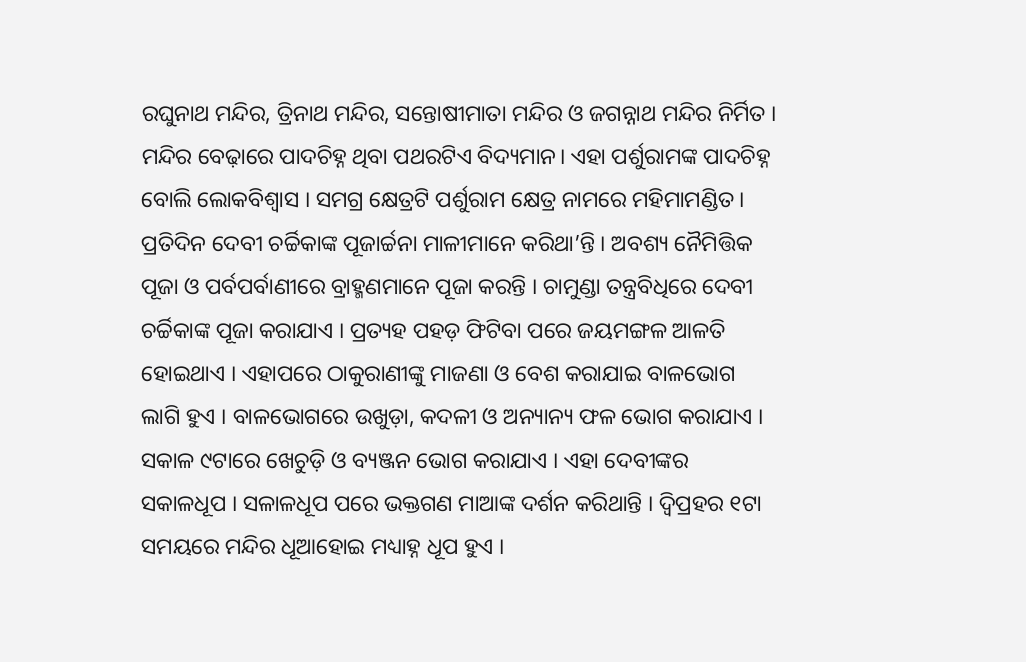ରଘୁନାଥ ମନ୍ଦିର, ତ୍ରିନାଥ ମନ୍ଦିର, ସନ୍ତୋଷୀମାତା ମନ୍ଦିର ଓ ଜଗନ୍ନାଥ ମନ୍ଦିର ନିର୍ମିତ । ମନ୍ଦିର ବେଢ଼ାରେ ପାଦଚିହ୍ନ ଥିବା ପଥରଟିଏ ବିଦ୍ୟମାନ। ଏହା ପର୍ଶୁରାମଙ୍କ ପାଦଚିହ୍ନ ବୋଲି ଲୋକବିଶ୍ଵାସ । ସମଗ୍ର କ୍ଷେତ୍ରଟି ପର୍ଶୁରାମ କ୍ଷେତ୍ର ନାମରେ ମହିମାମଣ୍ଡିତ । ପ୍ରତିଦିନ ଦେବୀ ଚର୍ଚ୍ଚିକାଙ୍କ ପୂଜାର୍ଚ୍ଚନା ମାଳୀମାନେ କରିଥା’ନ୍ତି । ଅବଶ୍ୟ ନୈମିତ୍ତିକ ପୂଜା ଓ ପର୍ବପର୍ବାଣୀରେ ବ୍ରାହ୍ମଣମାନେ ପୂଜା କରନ୍ତି । ଚାମୁଣ୍ଡା ତନ୍ତ୍ରବିଧିରେ ଦେବୀ ଚର୍ଚ୍ଚିକାଙ୍କ ପୂଜା କରାଯାଏ । ପ୍ରତ୍ୟହ ପହଡ଼ ଫିଟିବା ପରେ ଜୟମଙ୍ଗଳ ଆଳତି ହୋଇଥାଏ । ଏହାପରେ ଠାକୁରାଣୀଙ୍କୁ ମାଜଣା ଓ ବେଶ କରାଯାଇ ବାଳଭୋଗ ଲାଗି ହୁଏ । ବାଳଭୋଗରେ ଉଖୁଡ଼ା, କଦଳୀ ଓ ଅନ୍ୟାନ୍ୟ ଫଳ ଭୋଗ କରାଯାଏ । ସକାଳ ୯ଟାରେ ଖେଚୁଡ଼ି ଓ ବ୍ୟଞ୍ଜନ ଭୋଗ କରାଯାଏ । ଏହା ଦେବୀଙ୍କର ସକାଳଧୂପ । ସଳାଳଧୂପ ପରେ ଭକ୍ତଗଣ ମାଆଙ୍କ ଦର୍ଶନ କରିଥାନ୍ତି । ଦ୍ବିପ୍ରହର ୧ଟା ସମୟରେ ମନ୍ଦିର ଧୂଆହୋଇ ମଧ୍ୟାହ୍ନ ଧୂପ ହୁଏ ।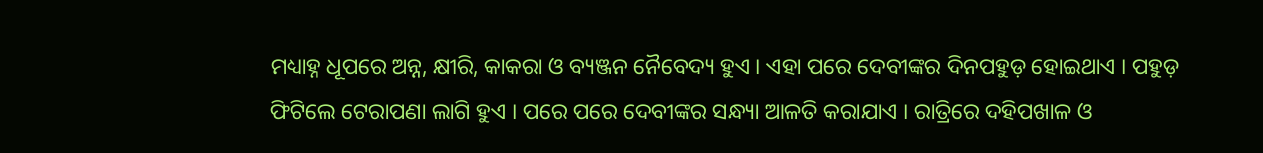ମଧ୍ୟାହ୍ନ ଧୂପରେ ଅନ୍ନ, କ୍ଷୀରି, କାକରା ଓ ବ୍ୟଞ୍ଜନ ନୈବେଦ୍ୟ ହୁଏ । ଏହା ପରେ ଦେବୀଙ୍କର ଦିନପହୁଡ଼ ହୋଇଥାଏ । ପହୁଡ଼ ଫିଟିଲେ ଟେରାପଣା ଲାଗି ହୁଏ । ପରେ ପରେ ଦେବୀଙ୍କର ସନ୍ଧ୍ୟା ଆଳତି କରାଯାଏ । ରାତ୍ରିରେ ଦହିପଖାଳ ଓ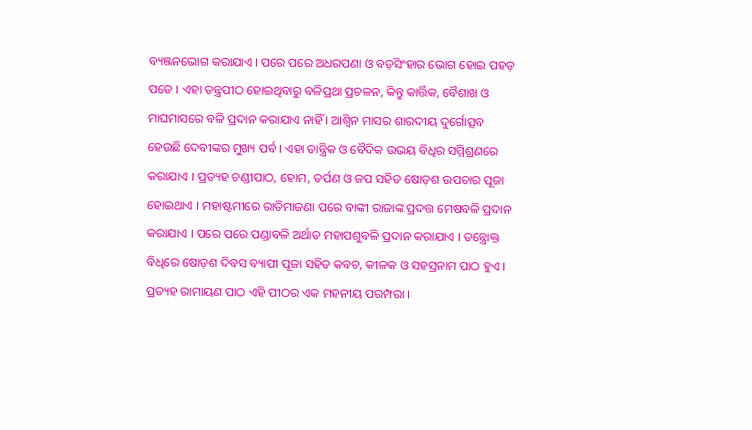ବ୍ୟଞ୍ଜନଭୋଗ କରାଯାଏ । ପରେ ପରେ ଅଧରପଣା ଓ ବଡ଼ସିଂହାର ଭୋଗ ହୋଇ ପହଡ଼ ପଡେ । ଏହା ତନ୍ତ୍ରପୀଠ ହୋଇଥିବାରୁ ବଳିପ୍ରଥା ପ୍ରଚଳନ, କିନ୍ତୁ କାର୍ତ୍ତିକ, ବୈଶାଖ ଓ ମାଘମାସରେ ବଳି ପ୍ରଦାନ କରାଯାଏ ନାହିଁ । ଆଶ୍ୱିନ ମାସର ଶାରଦୀୟ ଦୁର୍ଗୋତ୍ସବ ହେଉଛି ଦେବୀଙ୍କର ମୁଖ୍ୟ ପର୍ବ । ଏହା ତାନ୍ତ୍ରିକ ଓ ବୈଦିକ ଉଭୟ ବିଧିର ସମ୍ମିଶ୍ରଣରେ କରାଯାଏ । ପ୍ରତ୍ୟହ ଚଣ୍ଡୀପାଠ, ହୋମ, ତର୍ପଣ ଓ ଜପ ସହିତ ଷୋଡ଼ଶ ଉପଚାର ପୂଜା ହୋଇଥାଏ । ମହାଷ୍ଟମୀରେ ରାତିମାଜଣା ପରେ ବାଙ୍କୀ ରାଜାଙ୍କ ପ୍ରଦତ୍ତ ମେଷବଳି ପ୍ରଦାନ କରାଯାଏ । ପରେ ପରେ ପଣ୍ଡାବଳି ଅର୍ଥାତ ମହାପଶୁବଳି ପ୍ରଦାନ କରାଯାଏ । ତନ୍ତ୍ରୋକ୍ତ ବିଧିରେ ଷୋଡ଼ଶ ଦିବସ ବ୍ୟାପୀ ପୂଜା ସହିତ କବଚ, କୀଳକ ଓ ସହସ୍ରନାମ ପାଠ ହୁଏ । ପ୍ରତ୍ୟହ ରାମାୟଣ ପାଠ ଏହି ପୀଠର ଏକ ମହନୀୟ ପରମ୍ପରା ।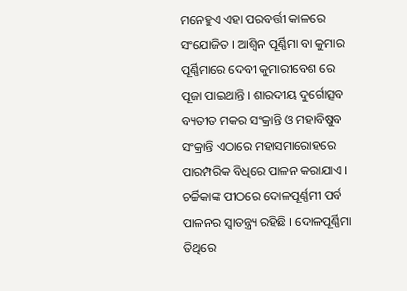ମନେହୁଏ ଏହା ପରବର୍ତ୍ତୀ କାଳରେ ସଂଯୋଜିତ । ଆଶ୍ୱିନ ପୂର୍ଣ୍ଣିମା ବା କୁମାର ପୂର୍ଣ୍ଣିମାରେ ଦେବୀ କୁମାରୀବେଶ ରେ ପୂଜା ପାଇଥାନ୍ତି । ଶାରଦୀୟ ଦୁର୍ଗୋତ୍ସବ ବ୍ୟତୀତ ମକର ସଂକ୍ରାନ୍ତି ଓ ମହାବିଷୁବ ସଂକ୍ରାନ୍ତି ଏଠାରେ ମହାସମାରୋହରେ ପାରମ୍ପରିକ ବିଧିରେ ପାଳନ କରାଯାଏ । ଚର୍ଚ୍ଚିକାଙ୍କ ପୀଠରେ ଦୋଳପୂର୍ଣ୍ଣମୀ ପର୍ବ ପାଳନର ସ୍ଵାତନ୍ତ୍ର୍ୟ ରହିଛି । ଦୋଳପୂର୍ଣ୍ଣିମା ତିଥିରେ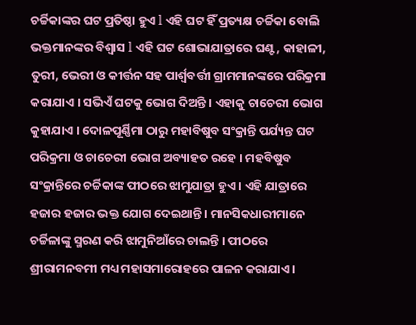ଚର୍ଚ୍ଚିକାଙ୍କର ଘଟ ପ୍ରତିଷ୍ଠା ହୁଏ l ଏହି ଘଟ ହିଁ ପ୍ରତ୍ୟକ୍ଷ ଚର୍ଚ୍ଚିକା ବୋଲି ଭକ୍ତମାନଙ୍କର ବିଶ୍ଵାସ l ଏହି ଘଟ ଶୋଭାଯାତ୍ରାରେ ଘଣ୍ଟ, କାହାଳୀ, ତୁରୀ, ଭେରୀ ଓ କୀର୍ତ୍ତନ ସହ ପାର୍ଶ୍ଵବର୍ତ୍ତୀ ଗ୍ରାମମାନଙ୍କରେ ପରିକ୍ରମା କରାଯାଏ । ସଭିଏଁ ଘଟକୁ ଭୋଗ ଦିଅନ୍ତି । ଏହାକୁ ଚାଚେରୀ ଭୋଗ କୁହାଯାଏ । ଦୋଳପୂର୍ଣ୍ଣିମା ଠାରୁ ମହାବିଷୁବ ସଂକ୍ରାନ୍ତି ପର୍ଯ୍ୟନ୍ତ ଘଟ ପରିକ୍ରମା ଓ ଚାଚେରୀ ଭୋଗ ଅବ୍ୟାହତ ରହେ । ମହବିଷୁବ ସଂକ୍ରାନ୍ତିରେ ଚର୍ଚ୍ଚିକାଙ୍କ ପୀଠରେ ଝାମୁଯାତ୍ରା ହୁଏ । ଏହି ଯାତ୍ରାରେ ହଜାର ହଜାର ଭକ୍ତ ଯୋଗ ଦେଇଥାନ୍ତି । ମାନସିକଧାରୀମାନେ ଚର୍ଚ୍ଚିଳାଙ୍କୁ ସ୍ମରଣ କରି ଝାମୁନିଆଁରେ ଚାଲନ୍ତି । ପୀଠରେ ଶ୍ରୀରାମନବମୀ ମଧ୍ୟ ମହାସମାରୋହରେ ପାଳନ କରାଯାଏ ।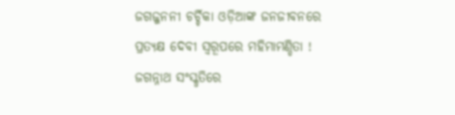ଜଗଜ୍ଜନନୀ ଚର୍ଚ୍ଚିକା ଓଡ଼ିଆଙ୍କ ଜନଜୀବନରେ ପ୍ରତ୍ୟକ୍ଷ ଦେବୀ ସ୍ଵରୂପରେ ମହିମାମଣ୍ଡିତା ! ଜଗନ୍ନାଥ ସଂସ୍କୃତିରେ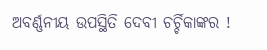ଅବର୍ଣ୍ଣନୀୟ ଉପସ୍ଥିତି ଦେବୀ ଚର୍ଚ୍ଚିକାଙ୍କର !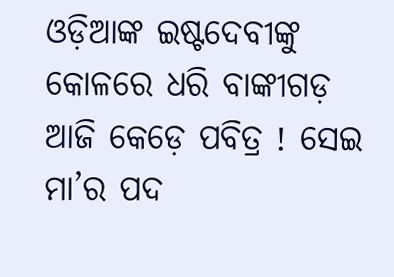ଓଡ଼ିଆଙ୍କ ଇଷ୍ଟଦେବୀଙ୍କୁ କୋଳରେ ଧରି ବାଙ୍କୀଗଡ଼ ଆଜି କେଡ଼େ ପବିତ୍ର ! ସେଇ ମା’ର ପଦ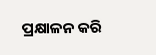ପ୍ରକ୍ଷାଳନ କରି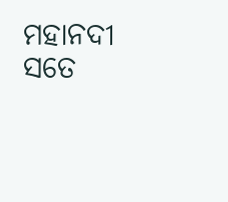ମହାନଦୀ ସତେ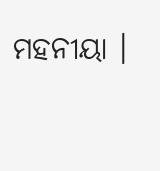ମହନୀୟା ।